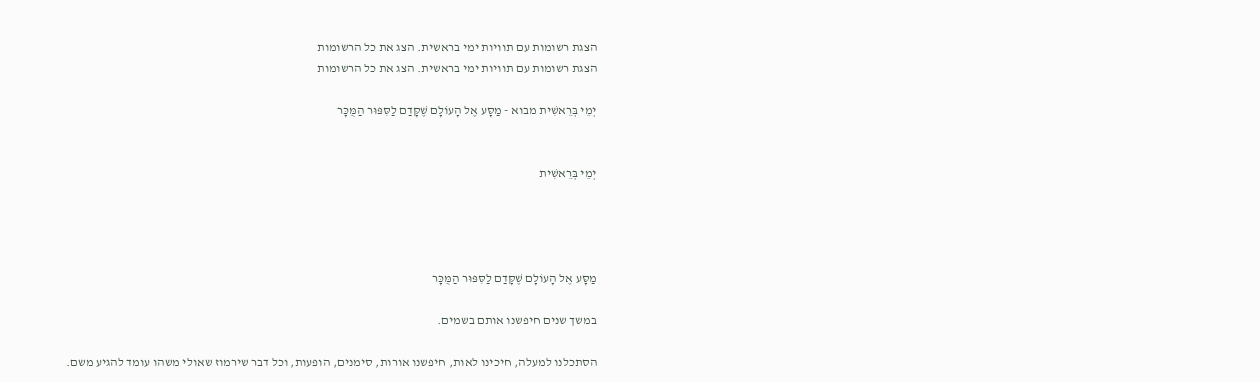הצגת רשומות עם תוויות ימי בראשית. הצג את כל הרשומות
הצגת רשומות עם תוויות ימי בראשית. הצג את כל הרשומות

יְמֵי בְּרֵאשִׁית מבוא - מַסָּע אֶל הָעוֹלָם שֶׁקָּדַם לַסִּפּוּר הַמֻּכָּר


יְמֵי בְּרֵאשִׁית




מַסָּע אֶל הָעוֹלָם שֶׁקָּדַם לַסִּפּוּר הַמֻּכָּר

במשך שנים חיפשנו אותם בשמים.

הסתכלנו למעלה, חיכינו לאות, חיפשנו אורות, סימנים, הופעות, וכל דבר שירמוז שאולי משהו עומד להגיע משם.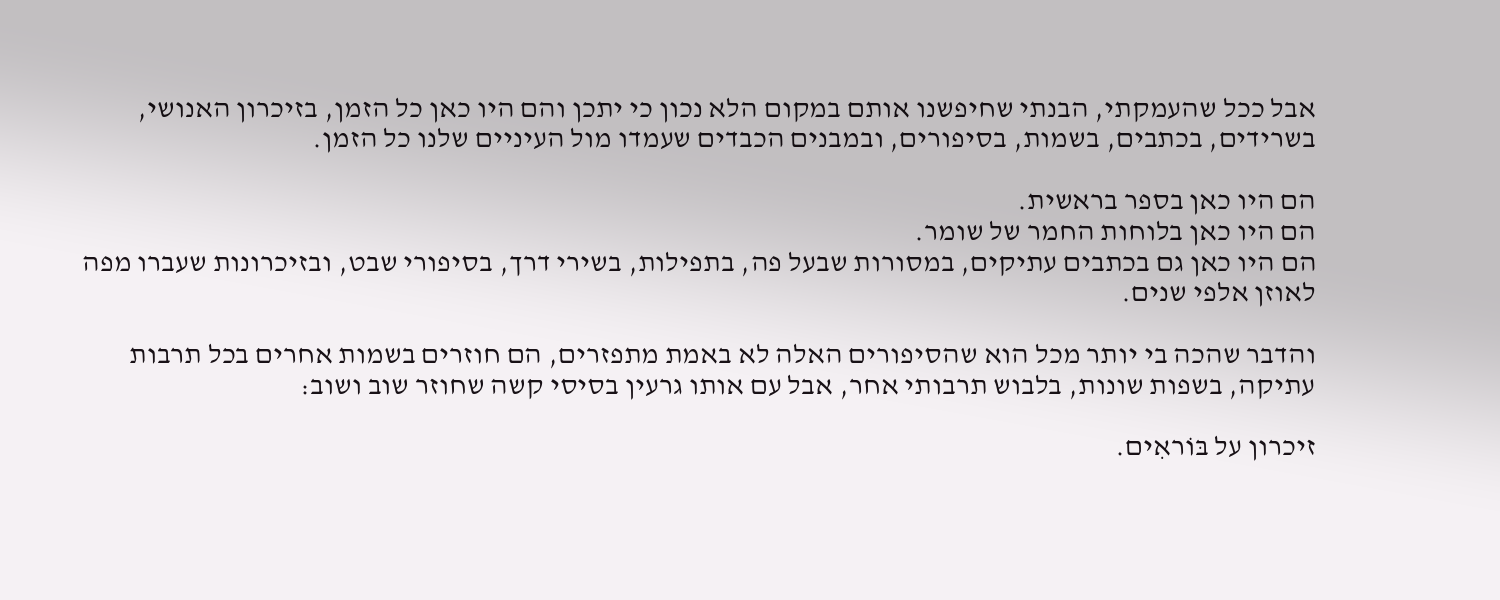אבל ככל שהעמקתי, הבנתי שחיפשנו אותם במקום הלא נכון כי יתכן והם היו כאן כל הזמן, בזיכרון האנושי, בשרידים, בכתבים, בשמות, בסיפורים, ובמבנים הכבדים שעמדו מול העיניים שלנו כל הזמן.

הם היו כאן בספר בראשית.
הם היו כאן בלוחות החמר של שומר.
הם היו כאן גם בכתבים עתיקים, במסורות שבעל פה, בתפילות, בשירי דרך, בסיפורי שבט, ובזיכרונות שעברו מפה לאוזן אלפי שנים.

והדבר שהכה בי יותר מכל הוא שהסיפורים האלה לא באמת מתפזרים, הם חוזרים בשמות אחרים בכל תרבות עתיקה, בשפות שונות, בלבוש תרבותי אחר, אבל עם אותו גרעין בסיסי קשה שחוזר שוב ושוב:

זיכרון על בּוֹראִים.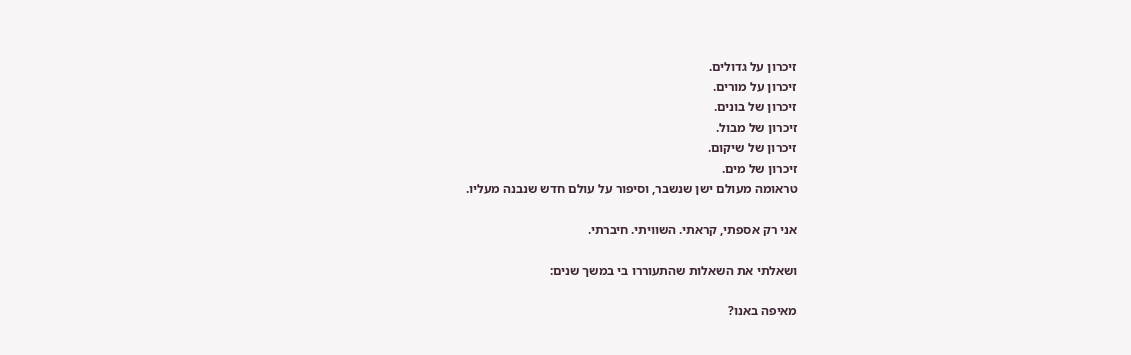זיכרון על גדולים.
זיכרון על מורים.
זיכרון של בונים.
זיכרון של מבול.
זיכרון של שיקום.
זיכרון של מים.
טראומה מעולם ישן שנשבר, וסיפור על עולם חדש שנבנה מעליו.

אני רק אספתי, קראתי. השוויתי. חיברתי.

ושאלתי את השאלות שהתעוררו בי במשך שנים:

מאיפה באנו?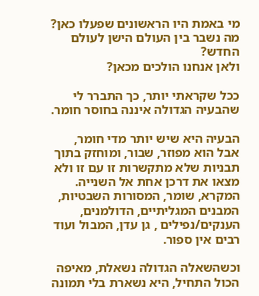מי באמת היו הראשונים שפעלו כאן?
מה נשבר בין העולם הישן לעולם החדש?
ולאן אנחנו הולכים מכאן?

ככל שקראתי יותר, כך התברר לי שהבעיה הגדולה איננה בחוסר חומר.

הבעיה היא שיש יותר מדי חומר, אבל הוא מפוזר, שבור, ומוחזק בתוך תבניות שלא מתקשרות זו עם זו ולא מצאו את דרכן אחת אל השנייה. המקרא, שומר, המסורות השבטיות, המבנים המגליתיים, הדולמנים, הענקים/נפילים , גן עדן, המבול ועוד רבים אין ספור.

וכשהשאלה הגדולה נשאלת, מאיפה הכול התחיל, היא נשארת בלי תמונה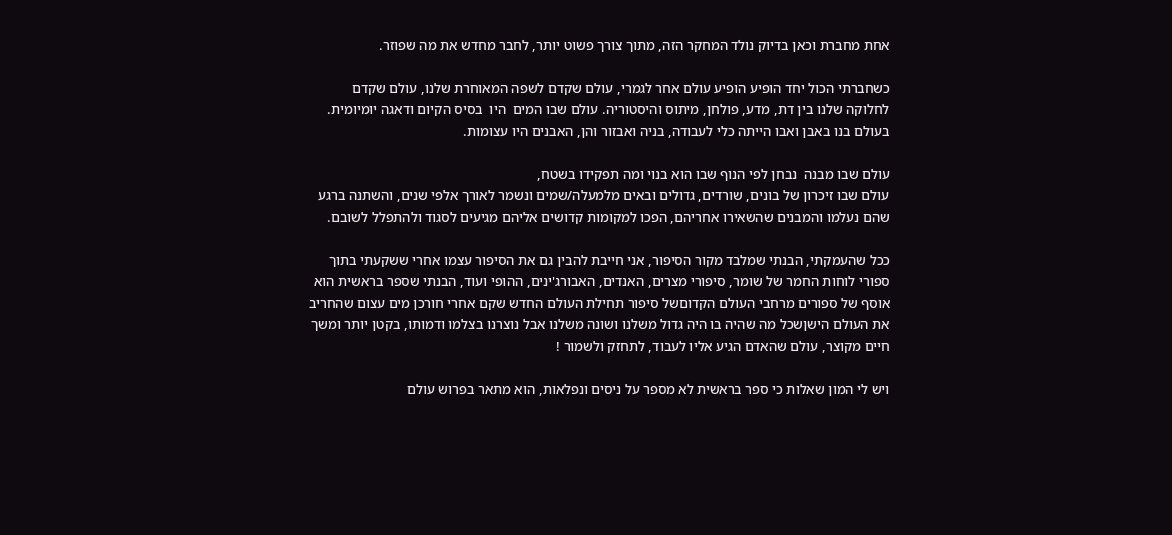אחת מחברת וכאן בדיוק נולד המחקר הזה, מתוך צורך פשוט יותר, לחבר מחדש את מה שפוזר.

כשחברתי הכול יחד הופיע הופיע עולם אחר לגמרי, עולם שקדם לשפה המאוחרת שלנו, עולם שקדם לחלוקה שלנו בין דת, מדע, פולחן, מיתוס והיסטוריה. עולם שבו המים  היו  בסיס הקיום ודאגה יומיומית. בעולם בנו באבן ואבו הייתה כלי לעבודה, בניה ואבזור והן, האבנים היו עצומות.

עולם שבו מבנה  נבחן לפי הנוף שבו הוא בנוי ומה תפקידו בשטח,
עולם שבו זיכרון של בונים, שורדים, גדולים ובאים מלמעלה/שמים ונשמר לאורך אלפי שנים, והשתנה ברגע שהם נעלמו והמבנים שהשאירו אחריהם, הפכו למקומות קדושים אליהם מגיעים לסגוד ולהתפלל לשובם.

ככל שהעמקתי, הבנתי שמלבד מקור הסיפור, אני חייבת להבין גם את הסיפור עצמו אחרי ששקעתי בתוך ספורי לוחות החמר של שומר, סיפורי מצרים, האנדים, האבורג'ינים, ההופי ועוד, הבנתי שספר בראשית הוא אוסף של ספורים מרחבי העולם הקדוםשל סיפור תחילת העולם החדש שקם אחרי חורכן מים עצום שהחריב את העולם הישןשכל מה שהיה בו היה גדול משלנו ושונה משלנו אבל נוצרנו בצלמו ודמותו, בקטן יותר ומשך חיים מקוצר, עולם שהאדם הגיע אליו לעבוד, לתחזק ולשמור !

ויש לי המון שאלות כי ספר בראשית לא מספר על ניסים ונפלאות, הוא מתאר בפרוש עולם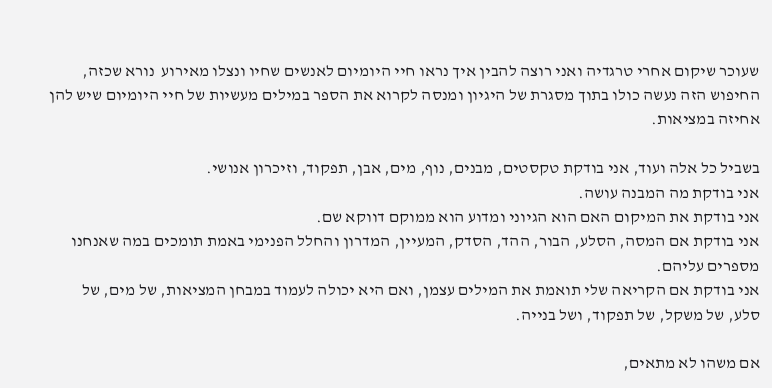שעוכר שיקום אחרי טרגדיה ואני רוצה להבין איך נראו חיי היומיום לאנשים שחיו ונצלו מאירוע  נורא שכזה, החיפוש הזה נעשה כולו בתוך מסגרת של היגיון ומנסה לקרוא את הספר במילים מעשיות של חיי היומיום שיש להן אחיזה במציאות.

בשביל כל אלה ועוד, אני בודקת טקסטים, מבנים, נוף, מים, אבן, תפקוד, וזיכרון אנושי.
אני בודקת מה המבנה עושה.
אני בודקת את המיקום האם הוא הגיוני ומדוע הוא ממוקם דווקא שם.
אני בודקת אם המסה, הסלע, הבור, ההד, הסדק, המעיין, המדרון והחלל הפנימי באמת תומכים במה שאנחנו מספרים עליהם.
אני בודקת אם הקריאה שלי תואמת את המילים עצמן, ואם היא יכולה לעמוד במבחן המציאות, של מים, של סלע, של משקל, של תפקוד, ושל בנייה.

אם משהו לא מתאים,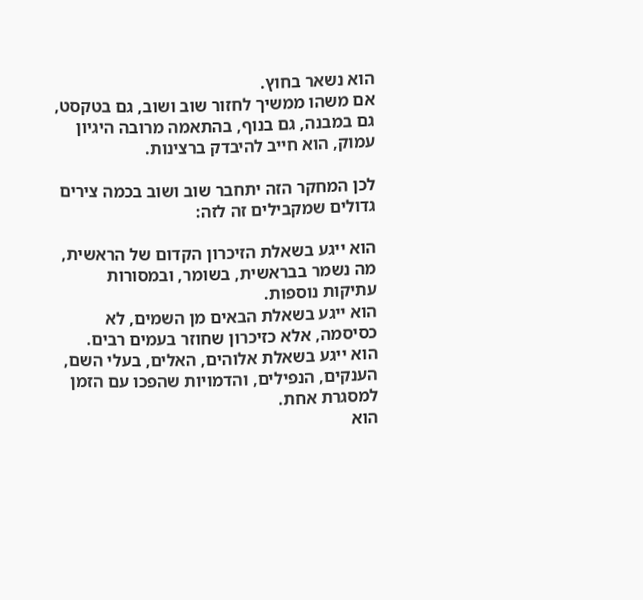הוא נשאר בחוץ.
אם משהו ממשיך לחזור שוב ושוב, גם בטקסט, גם במבנה, גם בנוף, בהתאמה מרובה היגיון עמוק, הוא חייב להיבדק ברצינות.

לכן המחקר הזה יתחבר שוב ושוב בכמה צירים גדולים שמקבילים זה לזה:

הוא ייגע בשאלת הזיכרון הקדום של הראשית, מה נשמר בבראשית, בשומר, ובמסורות עתיקות נוספות.
הוא ייגע בשאלת הבאים מן השמים, לא כסיסמה, אלא כזיכרון שחוזר בעמים רבים.
הוא ייגע בשאלת אלוהים, האלים, בעלי השם, הענקים, הנפילים, והדמויות שהפכו עם הזמן למסגרת אחת.
הוא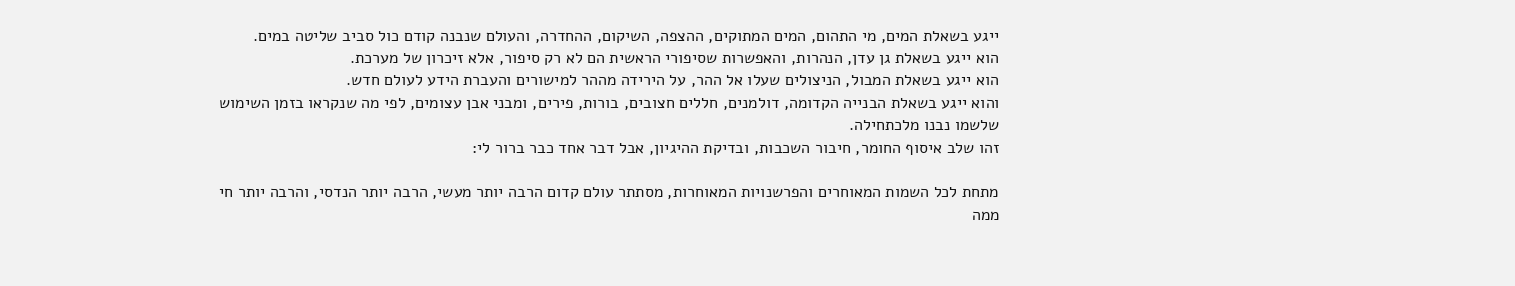ייגע בשאלת המים, מי התהום, המים המתוקים, ההצפה, השיקום, ההחדרה, והעולם שנבנה קודם כול סביב שליטה במים.
הוא ייגע בשאלת גן עדן, הנהרות, והאפשרות שסיפורי הראשית הם לא רק סיפור, אלא זיכרון של מערכת.
הוא ייגע בשאלת המבול, הניצולים שעלו אל ההר, על הירידה מההר למישורים והעברת הידע לעולם חדש.
והוא ייגע בשאלת הבנייה הקדומה, דולמנים, חללים חצובים, בורות, פירים, ומבני אבן עצומים, לפי מה שנקראו בזמן השימוש שלשמו נבנו מלכתחילה.
זהו שלב איסוף החומר, חיבור השכבות, ובדיקת ההיגיון, אבל דבר אחד כבר ברור לי:

מתחת לכל השמות המאוחרים והפרשנויות המאוחרות, מסתתר עולם קדום הרבה יותר מעשי, הרבה יותר הנדסי, והרבה יותר חי ממה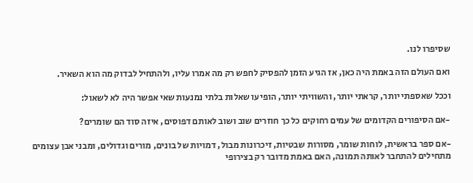שסיפרו לנו.

ואם העולם הזה באמת היה כאן, אז הגיע הזמן להפסיק לחפש רק מה אמרו עליו, ולהתחיל לבדוק מה הוא השאיר.

וככל שאספתי יותר, קראתי יותר, והשוויתי יותר, הופיעו שאלות בלתי נמנעות שאי אפשר היה לא לשאול:

-אם הסיפורים הקדומים של עמים רחוקים כל כך חוזרים שוב ושוב לאותם דפוסים, איזה סוד הם שומרים?

-אם ספר בראשית, לוחות שומר, מסורות שבטיות, זיכרונות מבול, דמויות של בונים, מורים וגדולים, ומבני אבן עצומים מתחילים להתחבר לאותה תמונה, האם באמת מדובר רק בצירופי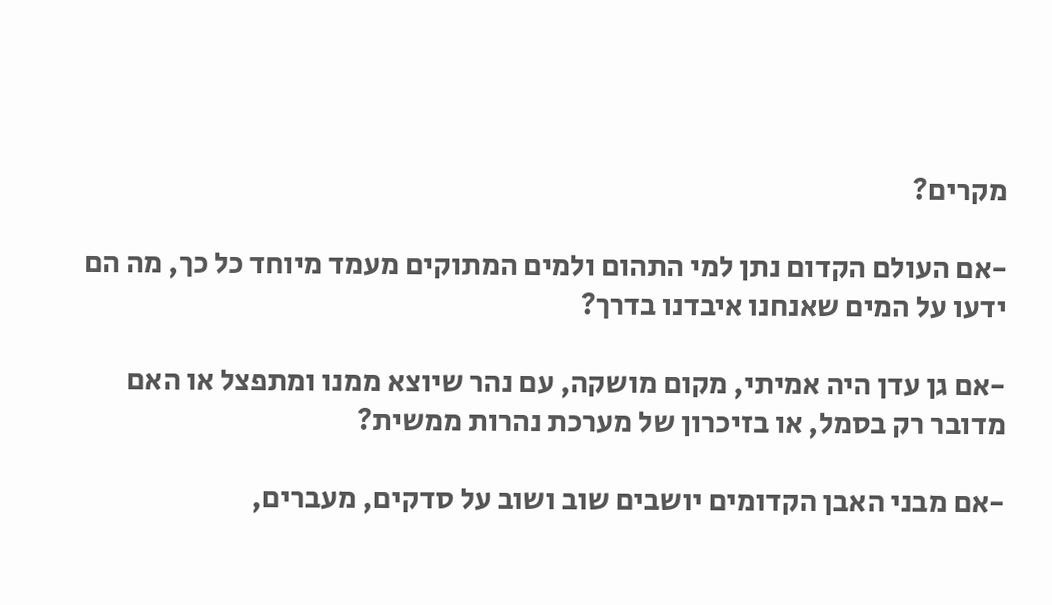מקרים?

-אם העולם הקדום נתן למי התהום ולמים המתוקים מעמד מיוחד כל כך, מה הם ידעו על המים שאנחנו איבדנו בדרך?

-אם גן עדן היה אמיתי, מקום מושקה, עם נהר שיוצא ממנו ומתפצל או האם מדובר רק בסמל, או בזיכרון של מערכת נהרות ממשית?

-אם מבני האבן הקדומים יושבים שוב ושוב על סדקים, מעברים,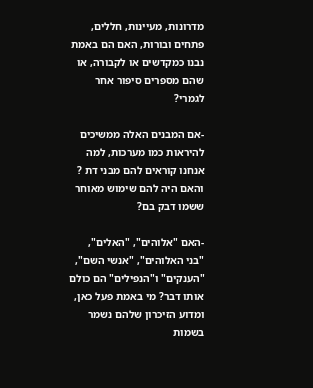מדרונות, מעיינות, חללים, פתחים ובורות, האם הם באמת נבנו כמקדשים או לקבורה, או שהם מספרים סיפור אחר לגמרי?

-אם המבנים האלה ממשיכים להיראות כמו מערכות, למה אנחנו קוראים להם מבני דת ? והאם היה להם שימוש מאוחר ששמו דבק בם?

-האם "אלוהים", "האלים", "בני האלוהים", "אנשי השם", "הענקים" ו"הנפילים" הם כולם אותו דבר? מי באמת פעל כאן, ומדוע הזיכרון שלהם נשמר בשמות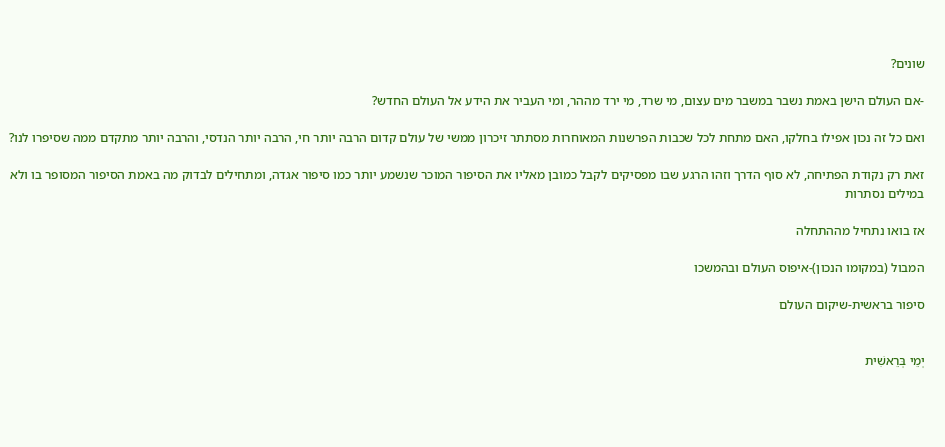שונים?

-אם העולם הישן באמת נשבר במשבר מים עצום, מי שרד, מי ירד מההר, ומי העביר את הידע אל העולם החדש?

ואם כל זה נכון אפילו בחלקו, האם מתחת לכל שכבות הפרשנות המאוחרות מסתתר זיכרון ממשי של עולם קדום הרבה יותר חי, הרבה יותר הנדסי, והרבה יותר מתקדם ממה שסיפרו לנו?

זאת רק נקודת הפתיחה, לא סוף הדרך וזהו הרגע שבו מפסיקים לקבל כמובן מאליו את הסיפור המוכר שנשמע יותר כמו סיפור אגדה, ומתחילים לבדוק מה באמת הסיפור המסופר בו ולא במילים נסתרות

אז בואו נתחיל מההתחלה

המבול (במקומו הנכון)-איפוס העולם ובהמשכו

סיפור בראשית-שיקום העולם


יְמֵי בְּרֵאשִׁית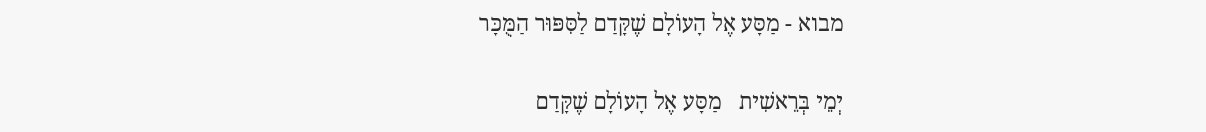מבוא - מַסָּע אֶל הָעוֹלָם שֶׁקָּדַם לַסִּפּוּר הַמֻּכָּר

יְמֵי בְּרֵאשִׁית   מַסָּע אֶל הָעוֹלָם שֶׁקָּדַם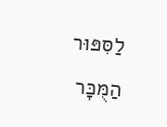לַסִּפּוּר הַמֻּכָּר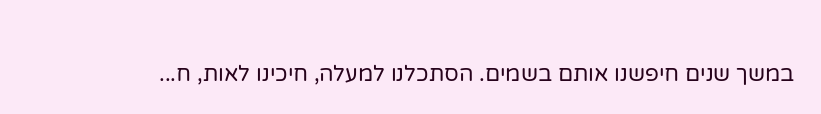במשך שנים חיפשנו אותם בשמים. הסתכלנו למעלה, חיכינו לאות, ח...